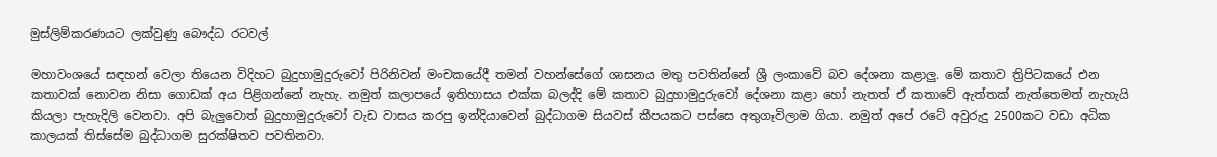මුස්ලිම්කරණයට ලක්වුණු බෞද්ධ රටවල්

මහාවංශයේ සඳහන් වෙලා තියෙන විදිහට බුදුහාමුදුරුවෝ පිරිනිවන් මංචකයේදී තමන් වහන්සේගේ ශාසනය මතු පවතින්නේ ශ්‍රී ලංකාවේ බව දේශනා කළාලු. මේ කතාව ත්‍රිපිටකයේ එන කතාවක් නොවන නිසා ගොඩක් අය පිළිගන්නේ නැහැ. නමුත් කලාපයේ ඉතිහාසය එක්ක බලද්දි මේ කතාව බුදුහාමුදුරුවෝ දේශනා කළා හෝ නැතත් ඒ කතාවේ ඇත්තක් නැත්තෙමත් නැහැයි කියලා පැහැදිලි වෙනවා. අපි බැලුවොත් බුදුහාමුදුරුවෝ වැඩ වාසය කරපු ඉන්දියාවෙන් බුද්ධාගම සියවස් කීපයකට පස්සෙ අතුගෑවිලාම ගියා. නමුත් අපේ රටේ අවුරුදු 2500කට වඩා අධික කාලයක් තිස්සේම බුද්ධාගම සුරක්ෂිතව පවතිනවා.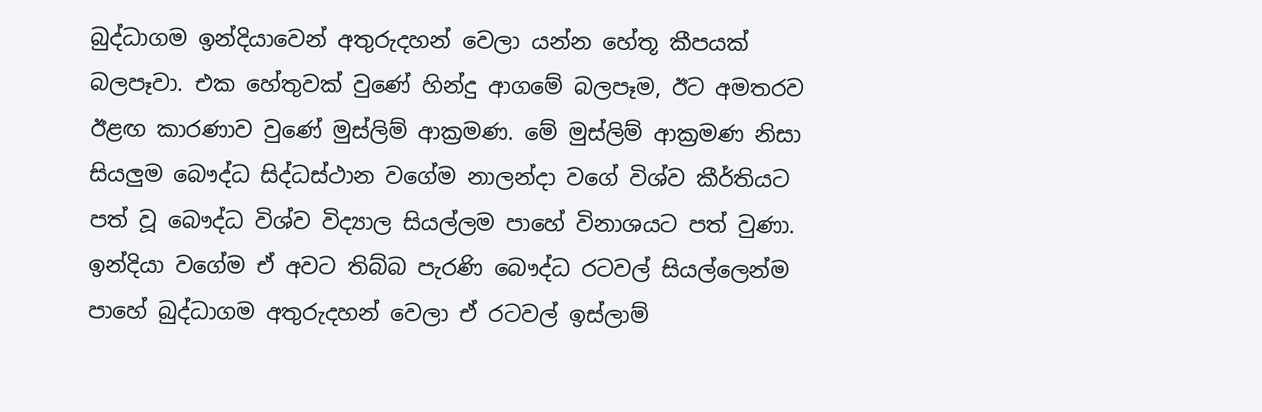බුද්ධාගම ඉන්දියාවෙන් අතුරුදහන් වෙලා යන්න හේතූ කීපයක් බලපෑවා. එක හේතුවක් වුණේ හින්දු ආගමේ බලපෑම, ඊට අමතරව ඊළඟ කාරණාව වුණේ මුස්ලිම් ආක්‍රමණ. මේ මුස්ලිම් ආක්‍රමණ නිසා සියලුම බෞද්ධ සිද්ධස්ථාන වගේම නාලන්දා වගේ විශ්ව කීර්තියට පත් වූ බෞද්ධ විශ්ව විද්‍යාල සියල්ලම පාහේ විනාශයට පත් වුණා. ඉන්දියා වගේම ඒ අවට තිබ්බ පැරණි බෞද්ධ රටවල් සියල්ලෙන්ම පාහේ බුද්ධාගම අතුරුදහන් වෙලා ඒ රටවල් ඉස්ලාම්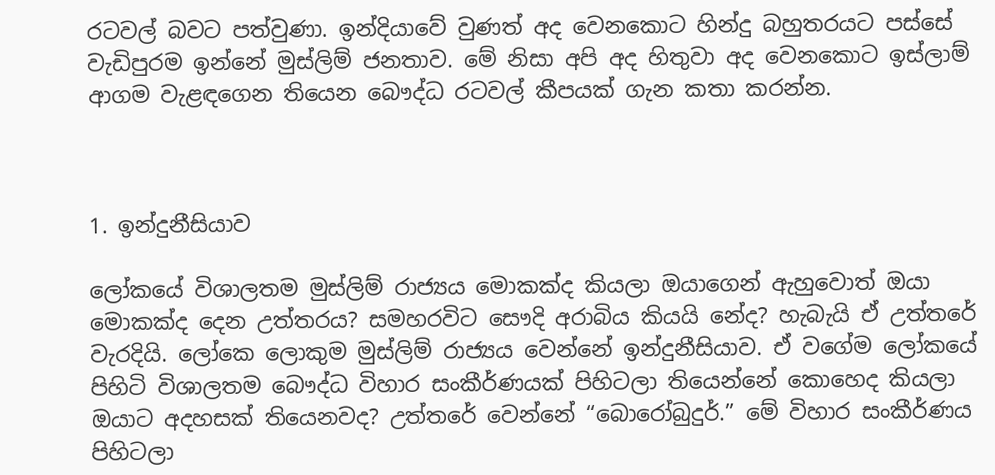රටවල් බවට පත්වුණා. ඉන්දියාවේ වුණත් අද වෙනකොට හින්දු බහුතරයට පස්සේ වැඩිපුරම ඉන්නේ මුස්ලිම් ජනතාව. මේ නිසා අපි අද හිතුවා අද වෙනකොට ඉස්ලාම් ආගම වැළඳගෙන තියෙන බෞද්ධ රටවල් කීපයක් ගැන කතා කරන්න.



1. ඉන්දුනීසියාව

ලෝකයේ විශාලතම මුස්ලිම් රාජ්‍යය මොකක්ද කියලා ඔයාගෙන් ඇහුවොත් ඔයා මොකක්ද දෙන උත්තරය? සමහරවිට සෞදි අරාබිය කියයි නේද? හැබැයි ඒ උත්තරේ වැරදියි. ලෝකෙ ලොකුම මුස්ලිම් රාජ්‍යය වෙන්නේ ඉන්දුනීසියාව. ඒ වගේම ලෝකයේ පිහිටි විශාලතම බෞද්ධ විහාර සංකීර්ණයක් පිහිටලා තියෙන්නේ කොහෙද කියලා ඔයාට අදහසක් තියෙනවද? උත්තරේ වෙන්නේ “බොරෝබුදුර්.” මේ විහාර සංකීර්ණය පිහිටලා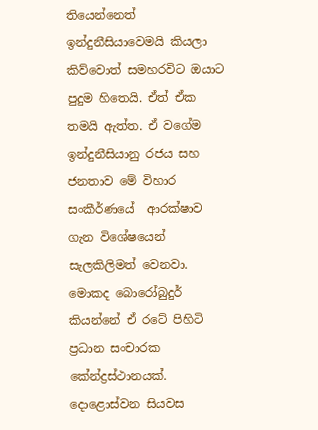තියෙන්නෙත් ඉන්දුනීසියාවෙමයි කියලා කිව්වොත් සමහරවිට ඔයාට පුදුම හිතෙයි. ඒත් ඒක තමයි ඇත්ත. ඒ වගේම ඉන්දුනීසියානු රජය සහ ජනතාව මේ විහාර සංකීර්ණයේ  ආරක්ෂාව ගැන විශේෂයෙන් සැලකිලිමත් වෙනවා. මොකද බොරෝබුදුර් කියන්නේ ඒ රටේ පිහිටි ප්‍රධාන සංචාරක කේන්ද්‍රස්ථානයක්. දොළොස්වන සියවස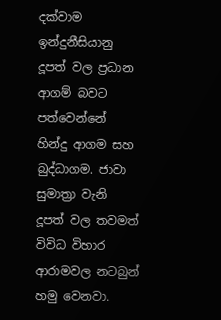දක්වාම ඉන්දුනීසියානු දූපත් වල ප්‍රධාන  ආගම් බවට පත්වෙන්නේ හින්දු ආගම සහ බුද්ධාගම. ජාවා සුමාත්‍රා වැනි දූපත් වල තවමත් විවිධ විහාර ආරාමවල නටබුන් හමු වෙනවා.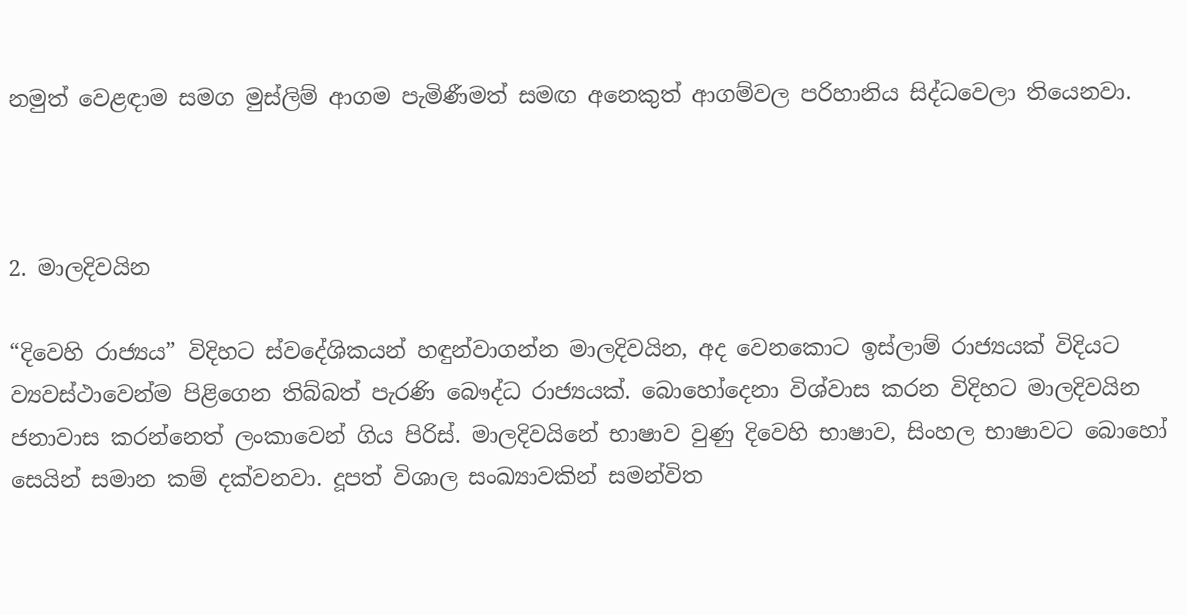නමුත් වෙළඳාම සමග මුස්ලිම් ආගම පැමිණීමත් සමඟ අනෙකුත් ආගම්වල පරිහානිය සිද්ධවෙලා තියෙනවා.



2. මාලදිවයින

“දිවෙහි රාජ්‍යය” විදිහට ස්වදේශිකයන් හඳුන්වාගන්න මාලදිවයින, අද වෙනකොට ඉස්ලාම් රාජ්‍යයක් විදියට ව්‍යවස්ථාවෙන්ම පිළිගෙන තිබ්බත් පැරණි බෞද්ධ රාජ්‍යයක්. බොහෝදෙනා විශ්වාස කරන විදිහට මාලදිවයින ජනාවාස කරන්නෙත් ලංකාවෙන් ගිය පිරිස්. මාලදිවයිනේ භාෂාව වුණු දිවෙහි භාෂාව, සිංහල භාෂාවට බොහෝ සෙයින් සමාන කම් දක්වනවා. දූපත් විශාල සංඛ්‍යාවකින් සමන්විත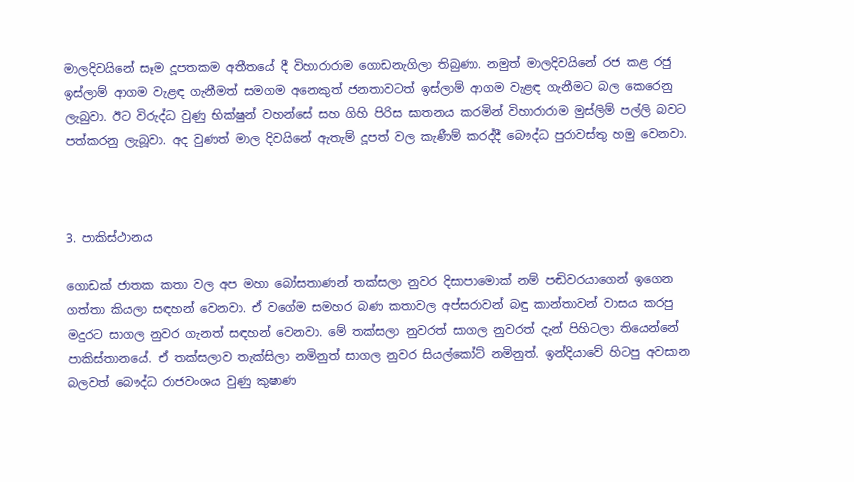මාලදිවයිනේ සෑම දූපතකම අතීතයේ දී විහාරාරාම ගොඩනැගිලා තිබුණා. නමුත් මාලදිවයිනේ රජ කළ රජු ඉස්ලාම් ආගම වැළඳ ගැනීමත් සමගම අනෙකුත් ජනතාවටත් ඉස්ලාම් ආගම වැළඳ ගැනීමට බල කෙරෙනු ලැබුවා. ඊට විරුද්ධ වුණු භික්ෂුන් වහන්සේ සහ ගිහි පිරිස ඝාතනය කරමින් විහාරාරාම මුස්ලිම් පල්ලි බවට පත්කරනු ලැබූවා. අද වුණත් මාල දිවයිනේ ඇතැම් දූපත් වල කැණීම් කරද්දී බෞද්ධ පුරාවස්තු හමු වෙනවා.



3. පාකිස්ථානය

ගොඩක් ජාතක කතා වල අප මහා බෝසතාණන් තක්සලා නුවර දිසාපාමොක් නම් පඬිවරයාගෙන් ඉගෙන ගත්තා කියලා සඳහන් වෙනවා. ඒ වගේම සමහර බණ කතාවල අප්සරාවන් බඳු කාන්තාවන් වාසය කරපු මදුරට සාගල නුවර ගැනත් සඳහන් වෙනවා. මේ තක්සලා නුවරත් සාගල නුවරත් දැන් පිහිටලා තියෙන්නේ පාකිස්තානයේ. ඒ තක්සලාව තැක්සිලා නමිනුත් සාගල නුවර සියල්කෝට් නමිනුත්. ඉන්දියාවේ හිටපු අවසාන  බලවත් බෞද්ධ රාජවංශය වුණු කුෂාණ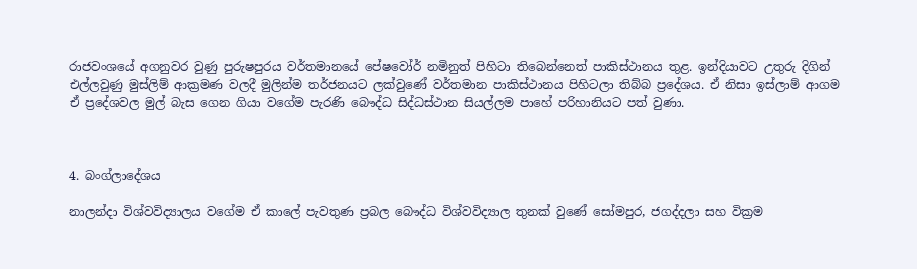රාජවංශයේ අගනුවර වුණු පුරුෂපුරය වර්තමානයේ පේෂවෝර් නමිනුත් පිහිටා තිබෙන්නෙත් පාකිස්ථානය තුළ. ඉන්දියාවට උතුරු දිගින් එල්ලවුණු මුස්ලිම් ආක්‍රමණ වලදී මුලින්ම තර්ජනයට ලක්වුණේ වර්තමාන පාකිස්ථානය පිහිටලා තිබ්බ ප්‍රදේශය. ඒ නිසා ඉස්ලාම් ආගම ඒ ප්‍රදේශවල මුල් බැස ගෙන ගියා වගේම පැරණි බෞද්ධ සිද්ධස්ථාන සියල්ලම පාහේ පරිහානියට පත් වුණා.



4. බංග්ලාදේශය

නාලන්දා විශ්වවිද්‍යාලය වගේම ඒ කාලේ පැවතුණ ප්‍රබල බෞද්ධ විශ්වවිද්‍යාල තුනක් වුණේ සෝමපුර, ජගද්දලා සහ වික්‍රම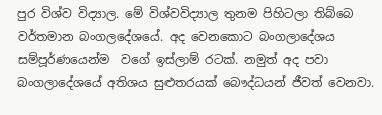පුර විශ්ව විද්‍යාල. මේ විශ්වවිද්‍යාල තුනම පිහිටලා තිබ්බෙ වර්තමාන බංගලදේශයේ. අද වෙනකොට බංගලාදේශය සම්පූර්ණයෙන්ම  වගේ ඉස්ලාම් රටක්. නමුත් අද පවා බංගලාදේශයේ අතිශය සුළුතරයක් බෞද්ධයන් ජීවත් වෙනවා.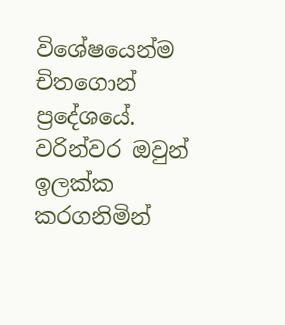විශේෂයෙන්ම චිතගොන් ප්‍රදේශයේ. වරින්වර ඔවුන් ඉලක්ක කරගනිමින්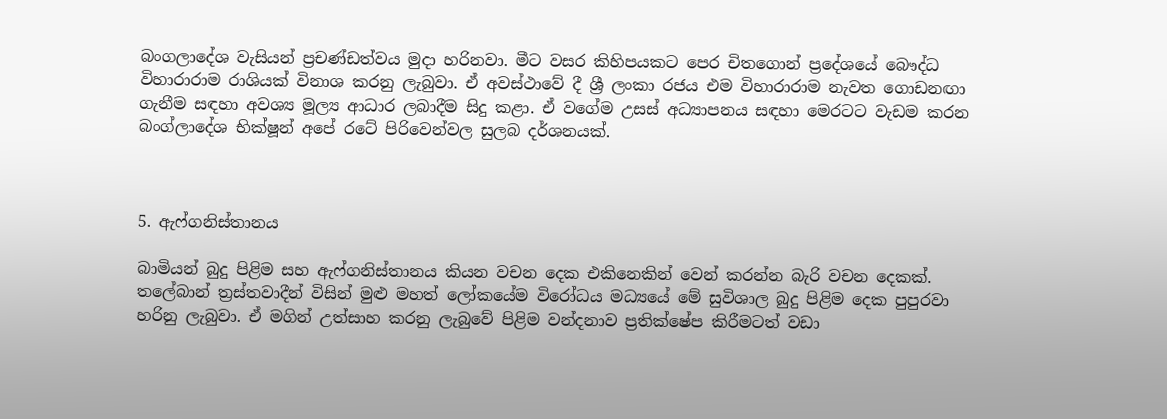බංගලාදේශ වැසියන් ප්‍රචණ්ඩත්වය මුදා හරිනවා. මීට වසර කිහිපයකට පෙර චිතගොන් ප්‍රදේශයේ බෞද්ධ විහාරාරාම රාශියක් විනාශ කරනු ලැබුවා. ඒ අවස්ථාවේ දී ශ්‍රී ලංකා රජය එම විහාරාරාම නැවත ගොඩනඟා ගැනීම සඳහා අවශ්‍ය මූල්‍ය ආධාර ලබාදීම සිදු කළා. ඒ වගේම උසස් අධ්‍යාපනය සඳහා මෙරටට වැඩම කරන බංග්ලාදේශ භික්ෂූන් අපේ රටේ පිරිවෙන්වල සුලබ දර්ශනයක්.



5. ඇෆ්ගනිස්තානය

බාමියන් බුදු පිළිම සහ ඇෆ්ගනිස්තානය කියන වචන දෙක එකිනෙකින් වෙන් කරන්න බැරි වචන දෙකක්. තලේබාන් ත්‍රස්තවාදීන් විසින් මුළු මහත් ලෝකයේම විරෝධය මධ්‍යයේ මේ සුවිශාල බුදු පිළිම දෙක පුපුරවා හරිනු ලැබුවා. ඒ මගින් උත්සාහ කරනු ලැබුවේ පිළිම වන්දනාව ප්‍රතික්ෂේප කිරීමටත් වඩා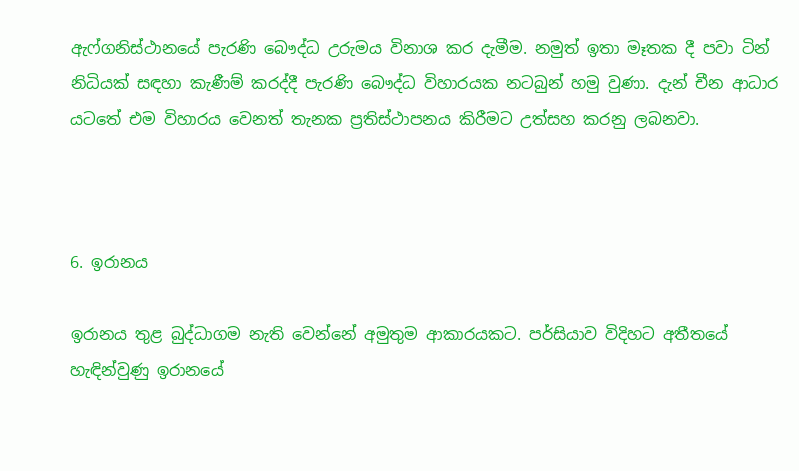ඇෆ්ගනිස්ථානයේ පැරණි බෞද්ධ උරුමය විනාශ කර දැමීම. නමුත් ඉතා මෑතක දී පවා ටින් නිධියක් සඳහා කැණීම් කරද්දී පැරණි බෞද්ධ විහාරයක නටබුන් හමු වුණා. දැන් චීන ආධාර යටතේ එම විහාරය වෙනත් තැනක ප්‍රතිස්ථාපනය කිරීමට උත්සහ කරනු ලබනවා.



6. ඉරානය

ඉරානය තුළ බුද්ධාගම නැති වෙන්නේ අමුතුම ආකාරයකට. පර්සියාව විදිහට අතීතයේ හැඳින්වුණු ඉරානයේ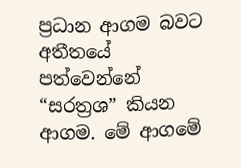ප්‍රධාන ආගම බවට අතීතයේ පත්වෙන්නේ “සරත්‍රශ” කියන ආගම. මේ ආගමේ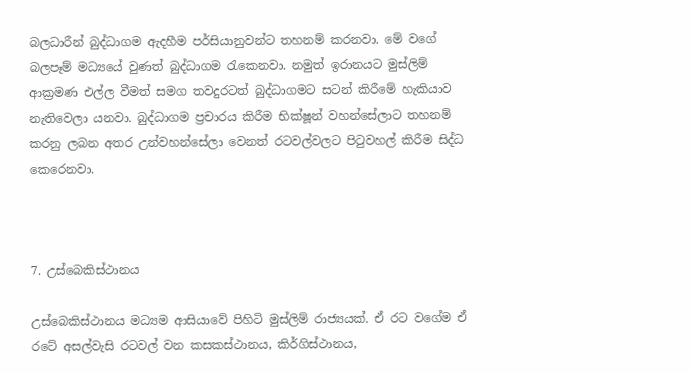බලධාරීන් බුද්ධාගම ඇදහීම පර්සියානුවන්ට තහනම් කරනවා. මේ වගේ බලපෑම් මධ්‍යයේ වුණත් බුද්ධාගම ‍රැකෙනවා. නමුත් ඉරානයට මුස්ලිම් ආක්‍රමණ එල්ල වීමත් සමග තවදුරටත් බුද්ධාගමට සටන් කිරීමේ හැකියාව නැතිවෙලා යනවා. බුද්ධාගම ප්‍රචාරය කිරීම භික්ෂූන් වහන්සේලාට තහනම් කරනු ලබන අතර උන්වහන්සේලා වෙනත් රටවල්වලට පිටුවහල් කිරීම සිද්ධ කෙරෙනවා.



7. උස්බෙකිස්ථානය

උස්බෙකිස්ථානය මධ්‍යම ආසියාවේ පිහිටි මුස්ලිම් රාජ්‍යයක්. ඒ රට වගේම ඒ රටේ අසල්වැසි රටවල් වන කසකස්ථානය, කිර්ගිස්ථානය,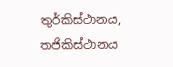තුර්කිස්ථානය, තජිකිස්ථානය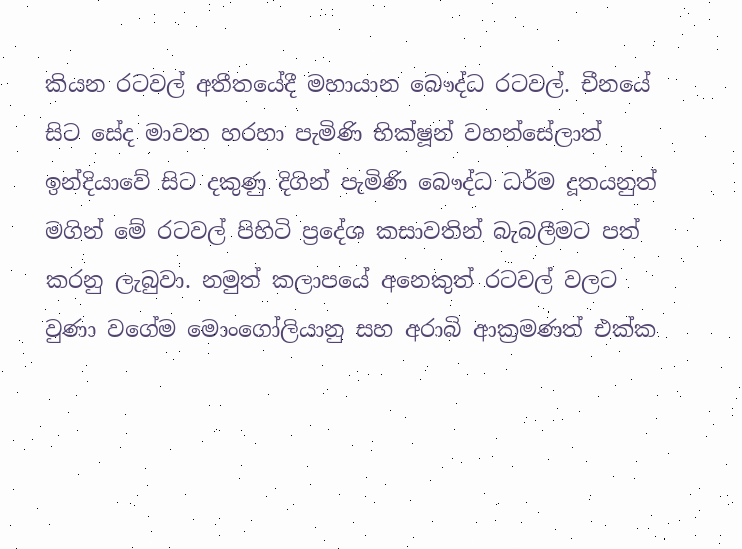කියන රටවල් අතීතයේදී මහායාන බෞද්ධ රටවල්. චීනයේ සිට සේද මාවත හරහා පැමිණි භික්ෂූන් වහන්සේලාත් ඉන්දියාවේ සිට දකුණු දිගින් පැමිණි බෞද්ධ ධර්ම දූතයනුත් මගින් මේ රටවල් පිහිටි ප්‍රදේශ කසාවතින් බැබලීමට පත් කරනු ලැබුවා. නමුත් කලාපයේ අනෙකුත් රටවල් වලට වුණා වගේම මොංගෝලියානු සහ අරාබි ආක්‍රමණත් එක්ක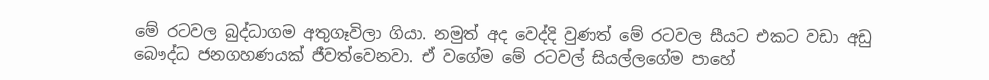මේ රටවල බුද්ධාගම අතුගෑවිලා ගියා. නමුත් අද වෙද්දි වුණත් මේ රටවල සීයට එකට වඩා අඩු බෞද්ධ ජනගහණයක් ජීවත්වෙනවා. ඒ වගේම මේ රටවල් සියල්ලගේම පාහේ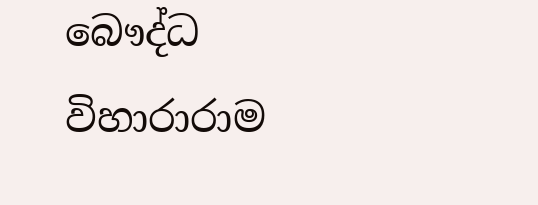බෞද්ධ විහාරාරාම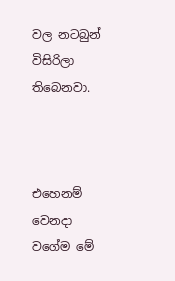වල නටබුන් විසිරිලා තිබෙනවා.



එහෙනම් වෙනදා වගේම මේ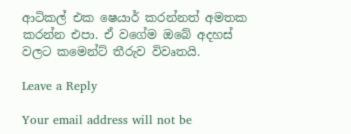ආටිකල් එක ෂෙයාර් කරන්නත් අමතක කරන්න එපා. ඒ වගේම ඔබේ අදහස් වලට කමෙන්ට් තීරුව විවෘතයි.

Leave a Reply

Your email address will not be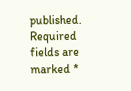published. Required fields are marked *